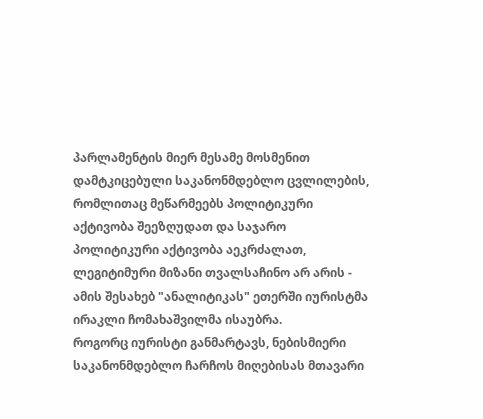პარლამენტის მიერ მესამე მოსმენით დამტკიცებული საკანონმდებლო ცვლილების, რომლითაც მეწარმეებს პოლიტიკური აქტივობა შეეზღუდათ და საჯარო პოლიტიკური აქტივობა აეკრძალათ, ლეგიტიმური მიზანი თვალსაჩინო არ არის - ამის შესახებ "ანალიტიკას" ეთერში იურისტმა ირაკლი ჩომახაშვილმა ისაუბრა.
როგორც იურისტი განმარტავს, ნებისმიერი საკანონმდებლო ჩარჩოს მიღებისას მთავარი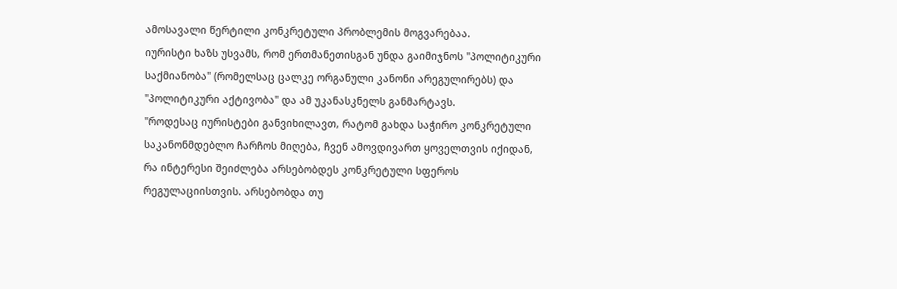ამოსავალი წერტილი კონკრეტული პრობლემის მოგვარებაა.
იურისტი ხაზს უსვამს, რომ ერთმანეთისგან უნდა გაიმიჯნოს "პოლიტიკური საქმიანობა" (რომელსაც ცალკე ორგანული კანონი არეგულირებს) და "პოლიტიკური აქტივობა" და ამ უკანასკნელს განმარტავს.
"როდესაც იურისტები განვიხილავთ, რატომ გახდა საჭირო კონკრეტული საკანონმდებლო ჩარჩოს მიღება, ჩვენ ამოვდივართ ყოველთვის იქიდან, რა ინტერესი შეიძლება არსებობდეს კონკრეტული სფეროს რეგულაციისთვის. არსებობდა თუ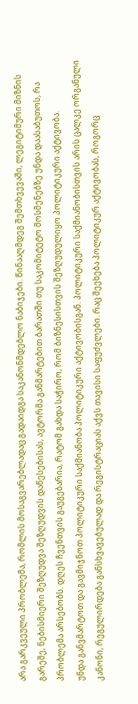არა გარკვეული პრობლემა, რომლის მოსაგვარებლადაც გადაიდგა საკანონმდებლო ნაბიჯები. წინააღმდეგ შემთხვევაში, ლეგიტიმური მიზნის გარეშე, ნებისმიერი შეზღუდვა შეზღუდვის დაწესებისას, ავტორმა განმარტებით ბარათში თუ საკომიტეტო მოსმენებზე უნდა დაასაბუთოს, რა პრობლემა არსებობს. დღეს ჩვენთვის გაუგებარია, რატომ გახდა საჭირო, რომ ბიზნესისთვის შეზღუდულიყო პოლიტიკური აქტივობა.
უნდა განვმარტოთ და გავმიჯნოთ პოლიტიკური საქმიანობა პოლიტიკური აქტივობისგან. პოლიტიკური საქმიანობისთვის არის ცალკე ორგანული კანონი, რეგულირდება განსხვავებულად და რეგისტრაციას აქვს თავისი საფუძვლები. რაც შეეხება პოლიტიკურ აქტივობას, როგორც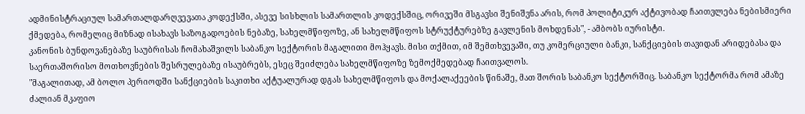ადმინისტრაციულ სამართალდარღვევათა კოდექსში, ასევე სისხლის სამართლის კოდექსშიც, ორივეში მსგავსი შენიშვნა არის, რომ პოლიტიკურ აქტივობად ჩაითვლება ნებისმიერი ქმედება, რომელიც მიზნად ისახავს საზოგადოების ნებაზე, სახელმწიფოზე, ან სახელმწიფოს სტრუქტურებზე გავლენის მოხდენას", - ამბობს იურისტი.
კანონის ბუნდოვანებაზე საუბრისას ჩომახაშვილს საბანკო სექტორის მაგალითი მოჰყავს. მისი თქმით, იმ შემთხვევაში, თუ კომერციული ბანკი, სანქციების თავიდან არიდებასა და საერთაშორისო მოთხოვნების შესრულებაზე ისაუბრებს, ესეც შეიძლება სახელმწიფოზე ზემოქმედებად ჩაითვალოს.
"მაგალითად, ამ ბოლო პერიოდში სანქციების საკითხი აქტუალურად დგას სახელმწიფოს და მოქალაქეების წინაშე, მათ შორის საბანკო სექტორშიც. საბანკო სექტორმა რომ ამაზე ძალიან მკაფიო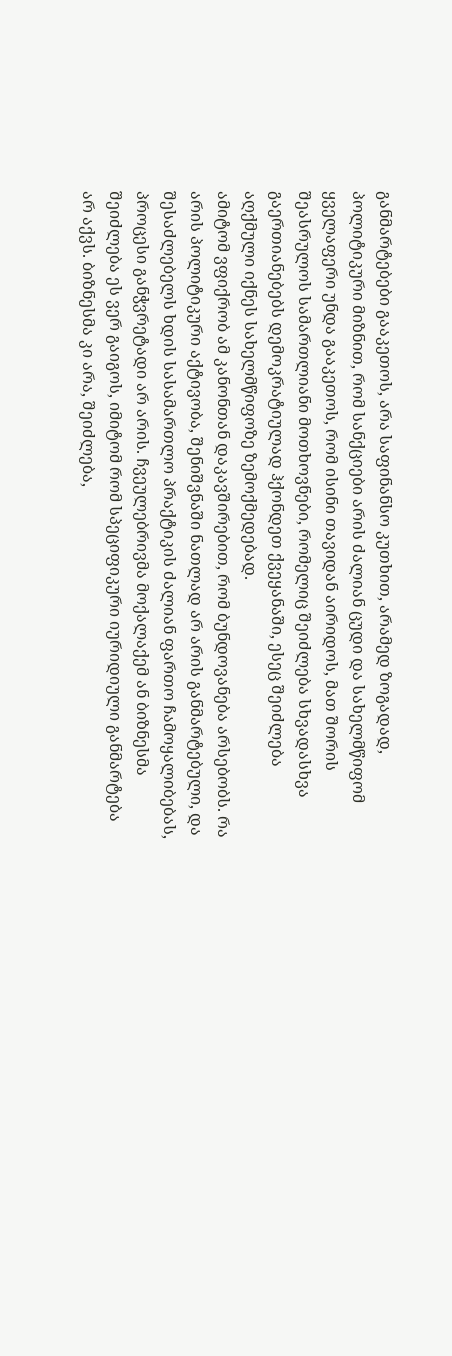განმარტებები გააკეთოს, არა საფინანსო კუთხით, არამედ ზოგადად, პოლიტიკური მიზნით, რომ სანქციები არის ძალიან ცუდი და სახელმწიფომ ყველაფერი უნდა გააკეთოს, რომ ისინი თავიდან აირიდოს, მათ შორის შეასრულოს სამართლიანი მოთხოვნები, რომელიც შეიძლება სხვადასხვა გაერთიანებებს დემოკრატიულად ჰქონდეთ ქვეყანაში, ესეც შეიძლება აღქმული იქნეს სახელმწიფოზე ზემოქმედებად.
ამიტომ ვფიქრობ ამ კანონთან დაკავშირებით, რომ ბუნდოვანება არსებობს. რა არის პოლიტიკური აქტივობა, შენიშვნაში ნათლად არ არის განმარტებული, და შესაძლებელს ხდის სასამართლო პრაქტიკის ძალიან ფართო ჩამოყალიბებას, პროცესი განჭვრეტადი არ არის. ჩვეულებრივმა მოქალაქემ ან ბიზნესმა შეიძლება ეს ვერ გაიგოს, იმიტომ რომ სპეციფიკური იურიდიული განმარტება არ აქვს. ბიზნესმა კი არა, შეიძლება,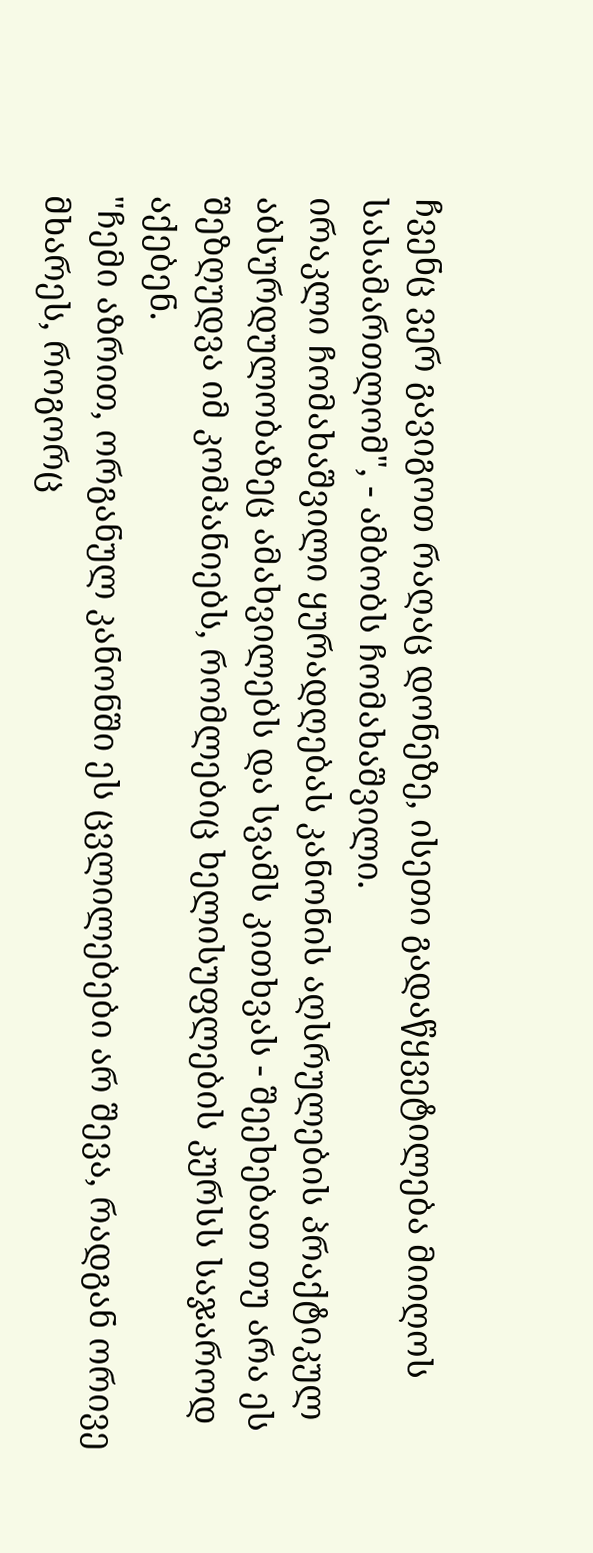ჩვენც ვერ გავიგოთ რაღაც დონეზე, ისეთი გადაწყვეტილება მიიღოს სასამართლომ", - ამბობს ჩომახაშვილი.
ირაკლი ჩომახაშვილი ყურადღებას კანონის აღსრულების პრაქტიკულ აბსურდულობაზეც ამახვილებს და სვამს კითხვას - შეეხებათ თუ არა ეს შეზღუდვა იმ კომპანიებს, რომლებიც ხელისუფლების კურსს საჯაროდ აქებენ.
"ჩემი აზრით, ორგანულ კანონში ეს ცვლილებები არ შევა, რადგან ორივე მხარეს, როგორც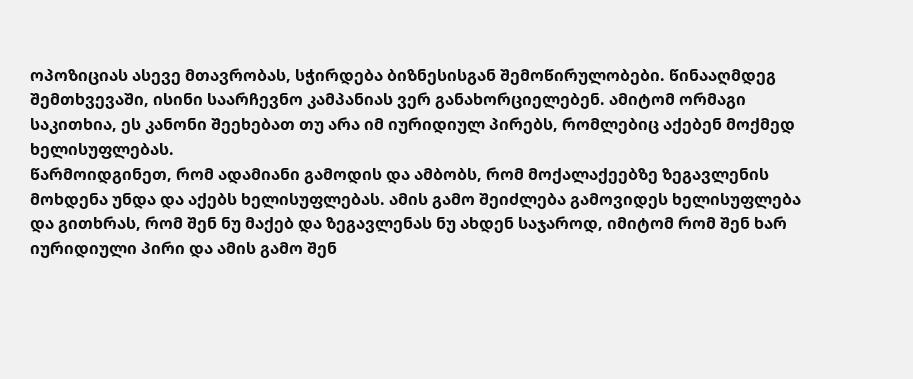ოპოზიციას ასევე მთავრობას, სჭირდება ბიზნესისგან შემოწირულობები. წინააღმდეგ შემთხვევაში, ისინი საარჩევნო კამპანიას ვერ განახორციელებენ. ამიტომ ორმაგი საკითხია, ეს კანონი შეეხებათ თუ არა იმ იურიდიულ პირებს, რომლებიც აქებენ მოქმედ ხელისუფლებას.
წარმოიდგინეთ, რომ ადამიანი გამოდის და ამბობს, რომ მოქალაქეებზე ზეგავლენის მოხდენა უნდა და აქებს ხელისუფლებას. ამის გამო შეიძლება გამოვიდეს ხელისუფლება და გითხრას, რომ შენ ნუ მაქებ და ზეგავლენას ნუ ახდენ საჯაროდ, იმიტომ რომ შენ ხარ იურიდიული პირი და ამის გამო შენ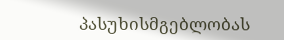პასუხისმგებლობას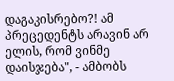დაგაკისრებო?! ამ პრეცედენტს არავინ არ ელის, რომ ვინმე დაისჯება", - ამბობს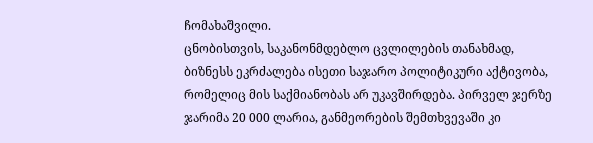ჩომახაშვილი.
ცნობისთვის, საკანონმდებლო ცვლილების თანახმად, ბიზნესს ეკრძალება ისეთი საჯარო პოლიტიკური აქტივობა, რომელიც მის საქმიანობას არ უკავშირდება. პირველ ჯერზე ჯარიმა 20 000 ლარია, განმეორების შემთხვევაში კი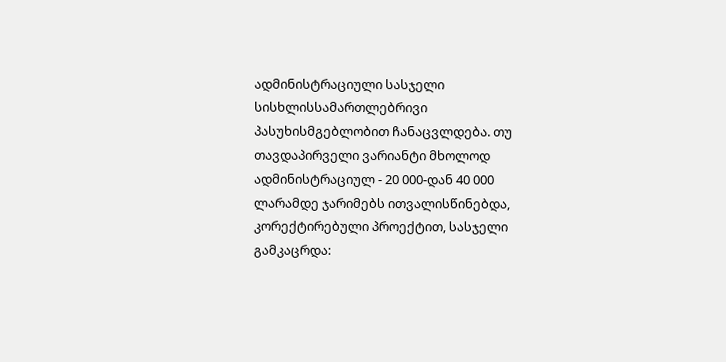ადმინისტრაციული სასჯელი სისხლისსამართლებრივი პასუხისმგებლობით ჩანაცვლდება. თუ თავდაპირველი ვარიანტი მხოლოდ ადმინისტრაციულ - 20 000-დან 40 000 ლარამდე ჯარიმებს ითვალისწინებდა, კორექტირებული პროექტით, სასჯელი გამკაცრდა: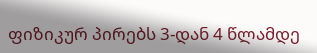ფიზიკურ პირებს 3-დან 4 წლამდე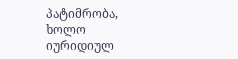პატიმრობა, ხოლო იურიდიულ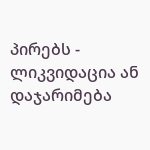პირებს - ლიკვიდაცია ან დაჯარიმება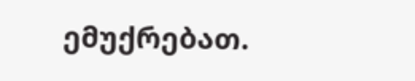ემუქრებათ.